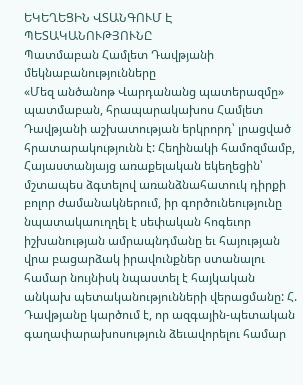ԵԿԵՂԵՑԻՆ ՎՏԱՆԳՈՒՄ Է ՊԵՏԱԿԱՆՈՒԹՅՈՒՆԸ
Պատմաբան Համլետ Դավթյանի մեկնաբանությունները
«Մեզ անծանոթ Վարդանանց պատերազմը» պատմաբան, հրապարակախոս Համլետ Դավթյանի աշխատության երկրորդ՝ լրացված հրատարակությունն է: Հեղինակի համոզմամբ, Հայաստանյայց առաքելական եկեղեցին՝ մշտապես ձգտելով առանձնահատուկ դիրքի բոլոր ժամանակներում, իր գործունեությունը նպատակաուղղել է սեփական հոգեւոր իշխանության ամրապնդմանը եւ հայության վրա բացարձակ իրավունքներ ստանալու համար նույնիսկ նպաստել է հայկական անկախ պետականությունների վերացմանը: Հ. Դավթյանը կարծում է, որ ազգային-պետական գաղափարախոսություն ձեւավորելու համար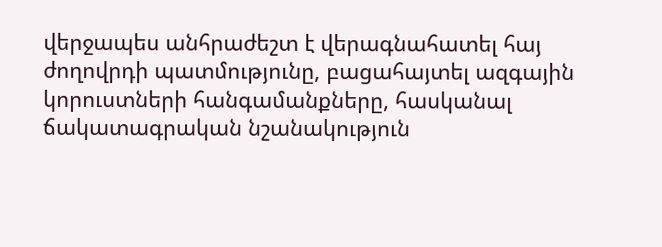վերջապես անհրաժեշտ է վերագնահատել հայ ժողովրդի պատմությունը, բացահայտել ազգային կորուստների հանգամանքները, հասկանալ ճակատագրական նշանակություն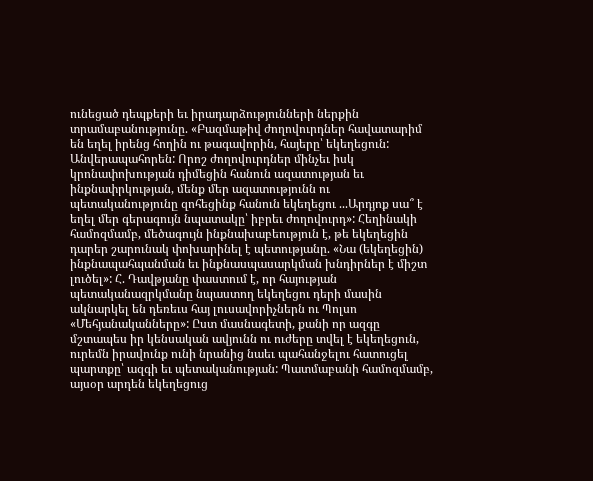ունեցած դեպքերի եւ իրադարձությունների ներքին տրամաբանությունը. «Բազմաթիվ ժողովուրդներ հավատարիմ են եղել իրենց հողին ու թագավորին, հայերը՝ եկեղեցուն: Անվերապահորեն: Որոշ ժողովուրդներ մինչեւ իսկ կրոնափոխության դիմեցին հանուն ազատության եւ ինքնափրկության, մենք մեր ազատությունն ու պետականությունը զոհեցինք հանուն եկեղեցու ...Արդյոք սա՞ է եղել մեր գերագույն նպատակը՝ իբրեւ ժողովուրդ»: Հեղինակի համոզմամբ, մեծագույն ինքնախաբեություն է, թե եկեղեցին դարեր շարունակ փոխարինել է պետությանը. «Նա (եկեղեցին) ինքնապահպանման եւ ինքնասպասարկման խնդիրներ է միշտ լուծել»: Հ. Դավթյանը փաստում է, որ հայության պետականազրկմանը նպաստող եկեղեցու դերի մասին ակնարկել են դեռեւս հայ լուսավորիչներն ու Պոլսո «Մեհյանականները»: Ըստ մասնագետի, քանի որ ազգը մշտապես իր կենսական ավյունն ու ուժերը տվել է եկեղեցուն, ուրեմն իրավունք ունի նրանից նաեւ պահանջելու հատուցել պարտքը՝ ազգի եւ պետականության: Պատմաբանի համոզմամբ, այսօր արդեն եկեղեցուց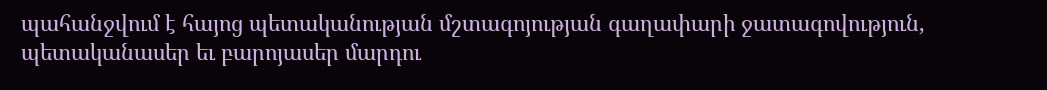պահանջվում է հայոց պետականության մշտագոյության գաղափարի ջատագովություն, պետականասեր եւ բարոյասեր մարդու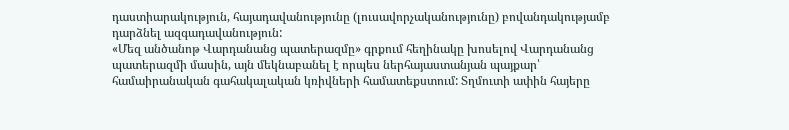դաստիարակություն, հայադավանությունը (լուսավորչականությունը) բովանդակությամբ դարձնել ազգադավանություն:
«Մեզ անծանոթ Վարդանանց պատերազմը» գրքում հեղինակը խոսելով Վարդանանց պատերազմի մասին, այն մեկնաբանել է որպես ներհայաստանյան պայքար՝ համաիրանական գահակալական կռիվների համատեքստում: Տղմուտի ափին հայերը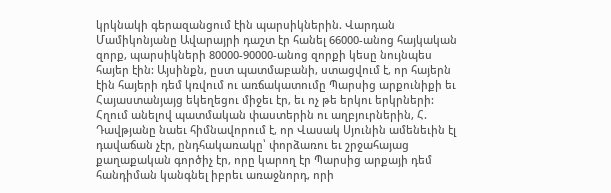կրկնակի գերազանցում էին պարսիկներին. Վարդան Մամիկոնյանը Ավարայրի դաշտ էր հանել 66000-անոց հայկական զորք, պարսիկների 80000-90000-անոց զորքի կեսը նույնպես հայեր էին: Այսինքն, ըստ պատմաբանի, ստացվում է, որ հայերն էին հայերի դեմ կռվում ու առճակատումը Պարսից արքունիքի եւ Հայաստանյայց եկեղեցու միջեւ էր, եւ ոչ թե երկու երկրների: Հղում անելով պատմական փաստերին ու աղբյուրներին, Հ. Դավթյանը նաեւ հիմնավորում է, որ Վասակ Սյունին ամենեւին էլ դավաճան չէր, ընդհակառակը՝ փորձառու եւ շրջահայաց քաղաքական գործիչ էր, որը կարող էր Պարսից արքայի դեմ հանդիման կանգնել իբրեւ առաջնորդ, որի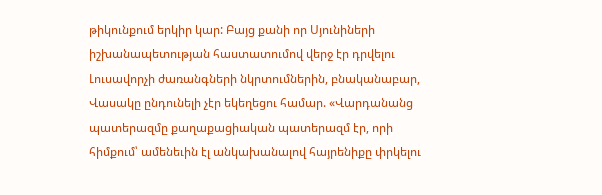թիկունքում երկիր կար: Բայց քանի որ Սյունիների իշխանապետության հաստատումով վերջ էր դրվելու Լուսավորչի ժառանգների նկրտումներին, բնականաբար, Վասակը ընդունելի չէր եկեղեցու համար. «Վարդանանց պատերազմը քաղաքացիական պատերազմ էր, որի հիմքում՝ ամենեւին էլ անկախանալով հայրենիքը փրկելու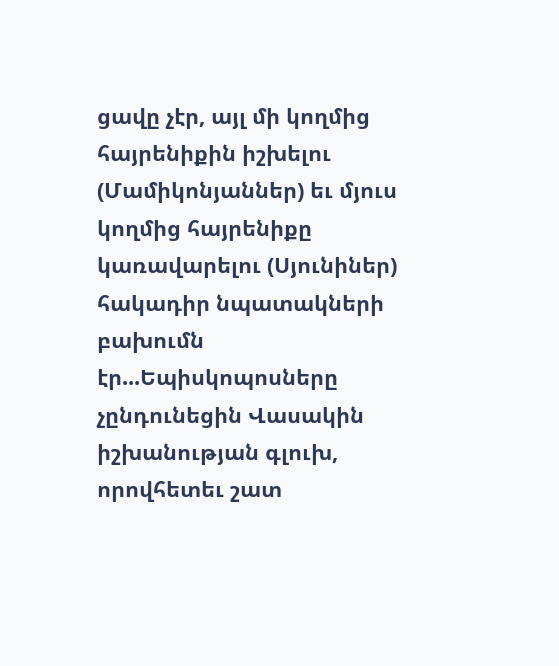ցավը չէր, այլ մի կողմից հայրենիքին իշխելու (Մամիկոնյաններ) եւ մյուս կողմից հայրենիքը կառավարելու (Սյունիներ) հակադիր նպատակների բախումն էր...Եպիսկոպոսները չընդունեցին Վասակին իշխանության գլուխ, որովհետեւ շատ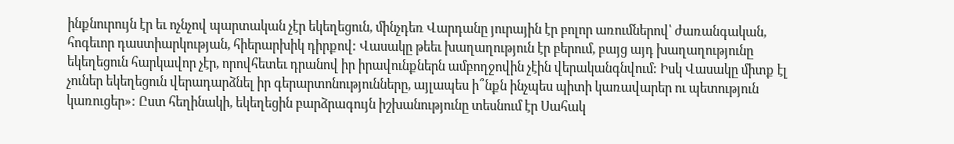ինքնուրույն էր եւ ոչնչով պարտական չէր եկեղեցուն, մինչդեռ Վարդանը յուրային էր բոլոր առումներով՝ ժառանգական, հոգեւոր դաստիարկության, հիերարխիկ դիրքով: Վասակը թեեւ խաղաղություն էր բերում, բայց այդ խաղաղությունը եկեղեցուն հարկավոր չէր, որովհետեւ դրանով իր իրավունքներն ամբողջովին չէին վերականգնվում: Իսկ Վասակը միտք էլ չուներ եկեղեցուն վերադարձնել իր գերարտոնությունները, այլապես ի՞նքն ինչպես պիտի կառավարեր ու պետություն կառուցեր»: Ըստ հեղինակի, եկեղեցին բարձրագույն իշխանությունը տեսնում էր Սահակ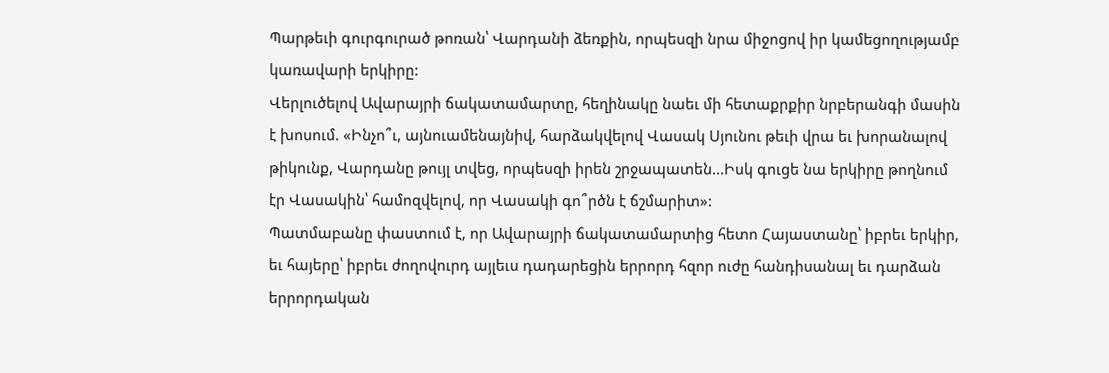Պարթեւի գուրգուրած թոռան՝ Վարդանի ձեռքին, որպեսզի նրա միջոցով իր կամեցողությամբ կառավարի երկիրը:
Վերլուծելով Ավարայրի ճակատամարտը, հեղինակը նաեւ մի հետաքրքիր նրբերանգի մասին է խոսում. «Ինչո՞ւ, այնուամենայնիվ, հարձակվելով Վասակ Սյունու թեւի վրա եւ խորանալով թիկունք, Վարդանը թույլ տվեց, որպեսզի իրեն շրջապատեն...Իսկ գուցե նա երկիրը թողնում էր Վասակին՝ համոզվելով, որ Վասակի գո՞րծն է ճշմարիտ»:
Պատմաբանը փաստում է, որ Ավարայրի ճակատամարտից հետո Հայաստանը՝ իբրեւ երկիր, եւ հայերը՝ իբրեւ ժողովուրդ այլեւս դադարեցին երրորդ հզոր ուժը հանդիսանալ եւ դարձան երրորդական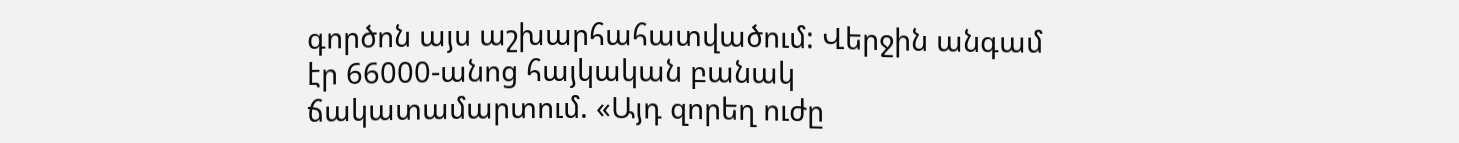գործոն այս աշխարհահատվածում: Վերջին անգամ էր 66000-անոց հայկական բանակ ճակատամարտում. «Այդ զորեղ ուժը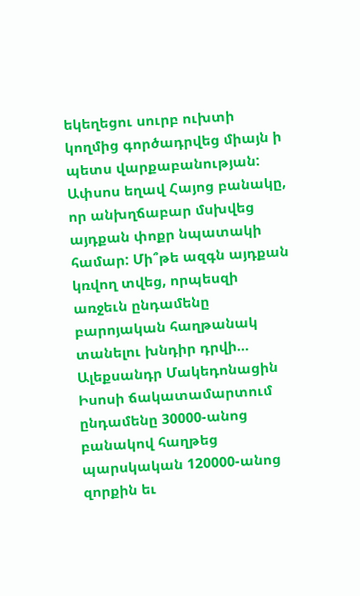եկեղեցու սուրբ ուխտի կողմից գործադրվեց միայն ի պետս վարքաբանության: Ափսոս եղավ Հայոց բանակը, որ անխղճաբար մսխվեց այդքան փոքր նպատակի համար: Մի՞թե ազգն այդքան կռվող տվեց, որպեսզի առջեւն ընդամենը բարոյական հաղթանակ տանելու խնդիր դրվի... Ալեքսանդր Մակեդոնացին Իսոսի ճակատամարտում ընդամենը 30000-անոց բանակով հաղթեց պարսկական 120000-անոց զորքին եւ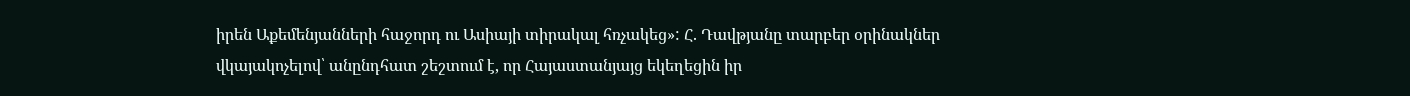իրեն Աքեմենյանների հաջորդ ու Ասիայի տիրակալ հռչակեց»: Հ. Դավթյանը տարբեր օրինակներ վկայակոչելով՝ անընդհատ շեշտում է, որ Հայաստանյայց եկեղեցին իր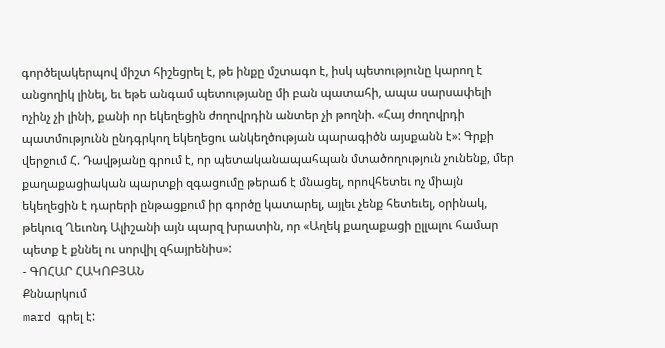գործելակերպով միշտ հիշեցրել է, թե ինքը մշտագո է, իսկ պետությունը կարող է անցողիկ լինել, եւ եթե անգամ պետությանը մի բան պատահի, ապա սարսափելի ոչինչ չի լինի, քանի որ եկեղեցին ժողովրդին անտեր չի թողնի. «Հայ ժողովրդի պատմությունն ընդգրկող եկեղեցու անկեղծության պարագիծն այսքանն է»: Գրքի վերջում Հ. Դավթյանը գրում է, որ պետականապահպան մտածողություն չունենք, մեր քաղաքացիական պարտքի զգացումը թերաճ է մնացել, որովհետեւ ոչ միայն եկեղեցին է դարերի ընթացքում իր գործը կատարել, այլեւ չենք հետեւել, օրինակ, թեկուզ Ղեւոնդ Ալիշանի այն պարզ խրատին, որ «Աղեկ քաղաքացի ըլլալու համար պետք է քննել ու սորվիլ զհայրենիս»:
- ԳՈՀԱՐ ՀԱԿՈԲՅԱՆ
Քննարկում
mard գրել է: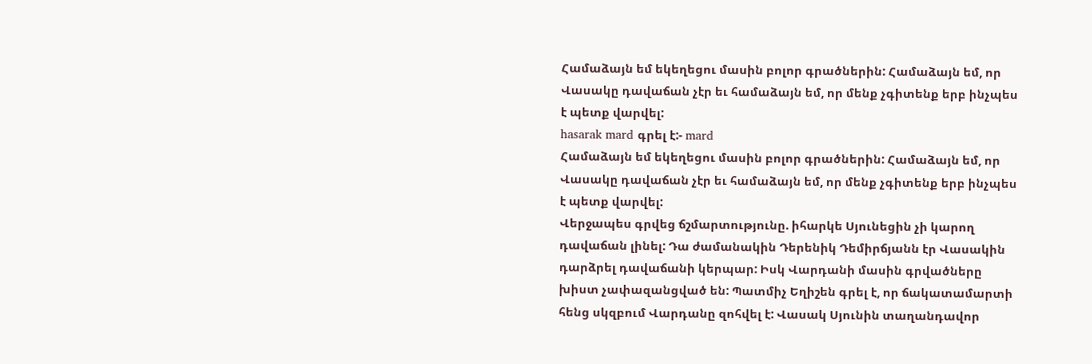Համաձայն եմ եկեղեցու մասին բոլոր գրածներին: Համաձայն եմ, որ Վասակը դավաճան չէր եւ համաձայն եմ, որ մենք չգիտենք երբ ինչպես է պետք վարվել:
hasarak mard գրել է:- mard
Համաձայն եմ եկեղեցու մասին բոլոր գրածներին: Համաձայն եմ, որ Վասակը դավաճան չէր եւ համաձայն եմ, որ մենք չգիտենք երբ ինչպես է պետք վարվել:
Վերջապես գրվեց ճշմարտությունը. իհարկե Սյունեցին չի կարող դավաճան լինել: Դա ժամանակին Դերենիկ Դեմիրճյանն էր Վասակին դարձրել դավաճանի կերպար: Իսկ Վարդանի մասին գրվածները խիստ չափազանցված են: Պատմիչ Եղիշեն գրել է, որ ճակատամարտի հենց սկզբում Վարդանը զոհվել է: Վասակ Սյունին տաղանդավոր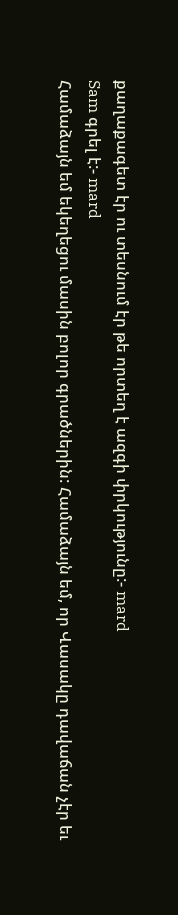քաղաքագետ էր ու տեսնում էր թե որտեղ է ազգի փրկությունը:- mard
Sam գրել է:- mard
Համաձայն եմ եկեղեցու մասին բոլոր գրածներին: Համաձայն եմ, որ Վասակը դավաճան չէր եւ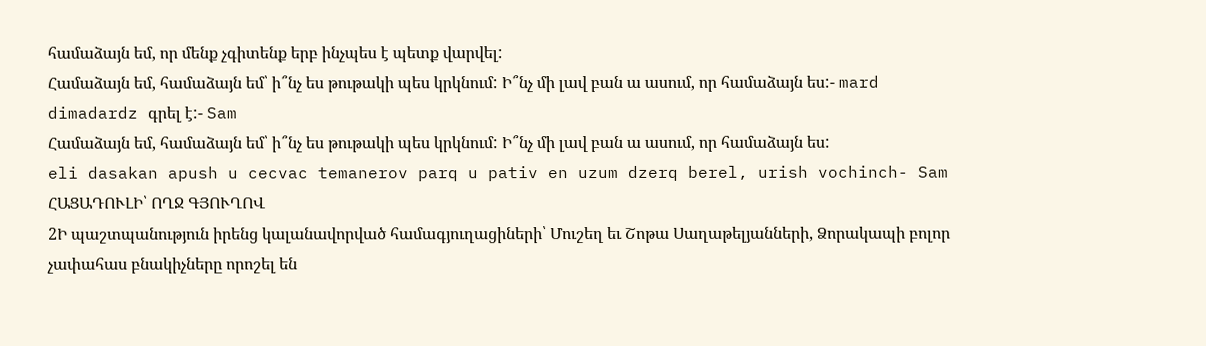համաձայն եմ, որ մենք չգիտենք երբ ինչպես է պետք վարվել:
Համաձայն եմ, համաձայն եմ՝ ի՞նչ ես թութակի պես կրկնում: Ի՞նչ մի լավ բան ա ասում, որ համաձայն ես:- mard
dimadardz գրել է:- Sam
Համաձայն եմ, համաձայն եմ՝ ի՞նչ ես թութակի պես կրկնում: Ի՞նչ մի լավ բան ա ասում, որ համաձայն ես:
eli dasakan apush u cecvac temanerov parq u pativ en uzum dzerq berel, urish vochinch- Sam
ՀԱՑԱԴՈՒԼԻ՝ ՈՂՋ ԳՅՈՒՂՈՎ
2Ի պաշտպանություն իրենց կալանավորված համագյուղացիների՝ Մուշեղ եւ Շոթա Սաղաթելյանների, Ձորակապի բոլոր չափահաս բնակիչները որոշել են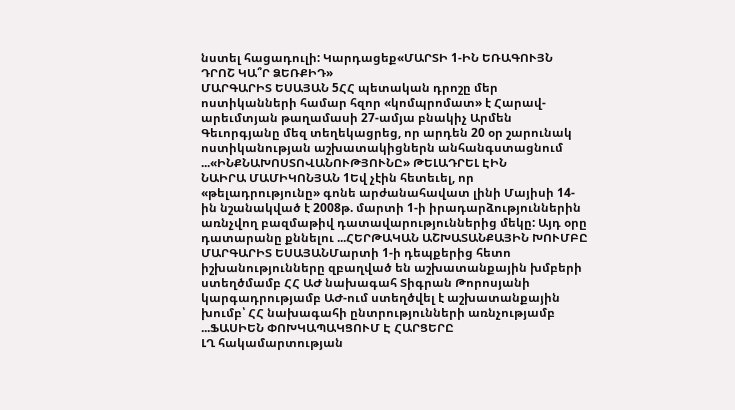նստել հացադուլի: Կարդացեք«ՄԱՐՏԻ 1-ԻՆ ԵՌԱԳՈՒՅՆ ԴՐՈՇ ԿԱ՞Ր ՁԵՌՔԻԴ»
ՄԱՐԳԱՐԻՏ ԵՍԱՅԱՆ 5ՀՀ պետական դրոշը մեր ոստիկանների համար հզոր «կոմպրոմատ» է Հարավ-արեւմտյան թաղամասի 27-ամյա բնակիչ Արմեն Գեւորգյանը մեզ տեղեկացրեց, որ արդեն 20 օր շարունակ ոստիկանության աշխատակիցներն անհանգստացնում ...«ԻՆՔՆԱԽՈՍՏՈՎԱՆՈՒԹՅՈՒՆԸ» ԹԵԼԱԴՐԵԼ ԷԻՆ
ՆԱԻՐԱ ՄԱՄԻԿՈՆՅԱՆ 1Եվ չէին հետեւել, որ «թելադրությունը» գոնե արժանահավատ լինի Մայիսի 14-ին նշանակված է 2008թ. մարտի 1-ի իրադարձություններին առնչվող բազմաթիվ դատավարություններից մեկը: Այդ օրը դատարանը քննելու ...ՀԵՐԹԱԿԱՆ ԱՇԽԱՏԱՆՔԱՅԻՆ ԽՈՒՄԲԸ
ՄԱՐԳԱՐԻՏ ԵՍԱՅԱՆՄարտի 1-ի դեպքերից հետո իշխանությունները զբաղված են աշխատանքային խմբերի ստեղծմամբ ՀՀ ԱԺ նախագահ Տիգրան Թորոսյանի կարգադրությամբ ԱԺ-ում ստեղծվել է աշխատանքային խումբ՝ ՀՀ նախագահի ընտրությունների առնչությամբ ...ՖԱՍԻԵՆ ՓՈԽԿԱՊԱԿՑՈՒՄ Է ՀԱՐՑԵՐԸ
ԼՂ հակամարտության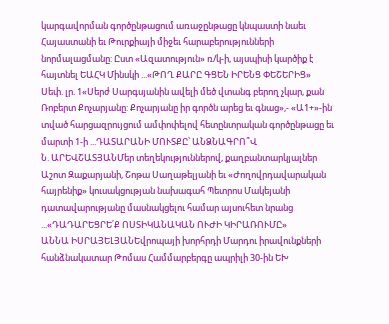կարգավորման գործընթացում առաջընթացը կնպաստի նաեւ Հայաստանի եւ Թուրքիայի միջեւ հարաբերությունների նորմալացմանը: Ըստ «Ազատություն» ռ/կ-ի, այսպիսի կարծիք է հայտնել ԵԱՀԿ Մինսկի ...«ԹՈՂ ՔԱՐԸ ԳՑԵՆ ԻՐԵՆՑ ՓԵՇԵՐԻՑ»
Սեփ. լր. 1«Սերժ Սարգսյանին ավելի մեծ վտանգ բերող չկար, քան Ռոբերտ Քոչարյանը: Քոչարյանը իր գործն արեց եւ գնաց»,- «Ա1+»-ին տված հարցազրույցում ամփոփելով հետընտրական գործընթացը եւ մարտի 1-ի ...ԴԱՏԱՐԱՆԻ ՄՈՒՏՔԸ՝ ԱՆՁՆԱԳՐՈ՞Վ
Ն. ԱՐԵՎՇԱՏՅԱՆՄեր տեղեկություններով, քաղբանտարկյալներ Աշոտ Զաքարյանի, Շոթա Սաղաթելյանի եւ «Ժողովրդավարական հայրենիք» կուսակցության նախագահ Պետրոս Մակեյանի դատավարությանը մասնակցելու համար այսուհետ նրանց ...«ԴԱԴԱՐԵՑՐԵ՛Ք ՈՍՏԻԿԱՆԱԿԱՆ ՈՒԺԻ ԿԻՐԱՌՈՒՄԸ»
ԱՆՆԱ ԻՍՐԱՅԵԼՅԱՆԵվրոպայի խորհրդի Մարդու իրավունքների հանձնակատար Թոմաս Համմարբերգը ապրիլի 30-ին ԵԽ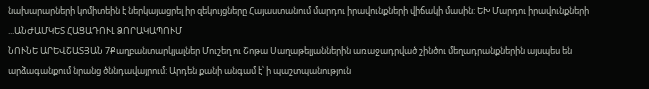նախարարների կոմիտեին է ներկայացրել իր զեկույցները Հայաստանում մարդու իրավունքների վիճակի մասին: ԵԽ Մարդու իրավունքների ...ԱՆԺԱՄԿԵՏ ՀԱՑԱԴՈՒԼ ՁՈՐԱԿԱՊՈՒՄ
ՆՈՒՆԵ ԱՐԵՎՇԱՏՅԱՆ 7Քաղբանտարկյալներ Մուշեղ ու Շոթա Սաղաթելյաններին առաջադրված շինծու մեղադրանքներին այսպես են արձագանքում նրանց ծննդավայրում: Արդեն քանի անգամ է՝ ի պաշտպանություն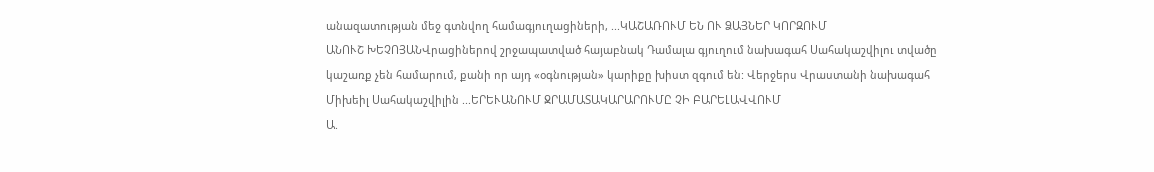անազատության մեջ գտնվող համագյուղացիների, ...ԿԱՇԱՌՈՒՄ ԵՆ ՈՒ ՁԱՅՆԵՐ ԿՈՐԶՈՒՄ
ԱՆՈՒՇ ԽԵՉՈՅԱՆՎրացիներով շրջապատված հայաբնակ Դամալա գյուղում նախագահ Սահակաշվիլու տվածը կաշառք չեն համարում, քանի որ այդ «օգնության» կարիքը խիստ զգում են: Վերջերս Վրաստանի նախագահ Միխեիլ Սահակաշվիլին ...ԵՐԵՒԱՆՈՒՄ ՋՐԱՄԱՏԱԿԱՐԱՐՈՒՄԸ ՉԻ ԲԱՐԵԼԱՎՎՈՒՄ
Ա.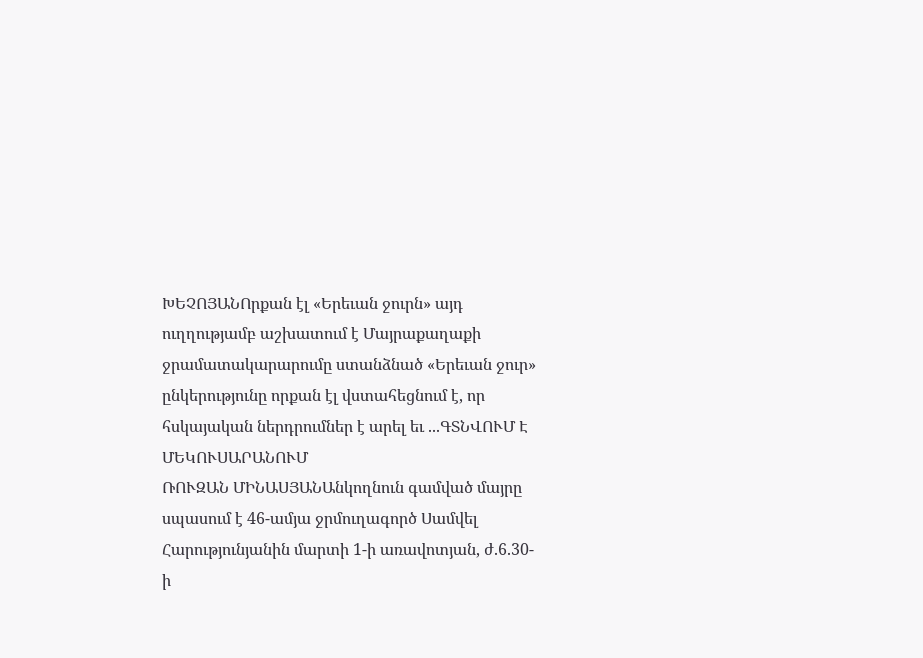ԽԵՉՈՅԱՆՈրքան էլ «Երեւան ջուրն» այդ ուղղությամբ աշխատում է Մայրաքաղաքի ջրամատակարարումը ստանձնած «Երեւան ջուր» ընկերությունը որքան էլ վստահեցնում է, որ հսկայական ներդրումներ է արել եւ ...ԳՏՆՎՈՒՄ Է ՄԵԿՈՒՍԱՐԱՆՈՒՄ
ՌՈՒԶԱՆ ՄԻՆԱՍՅԱՆԱնկողնուն գամված մայրը սպասում է 46-ամյա ջրմուղագործ Սամվել Հարությունյանին մարտի 1-ի առավոտյան, ժ.6.30-ի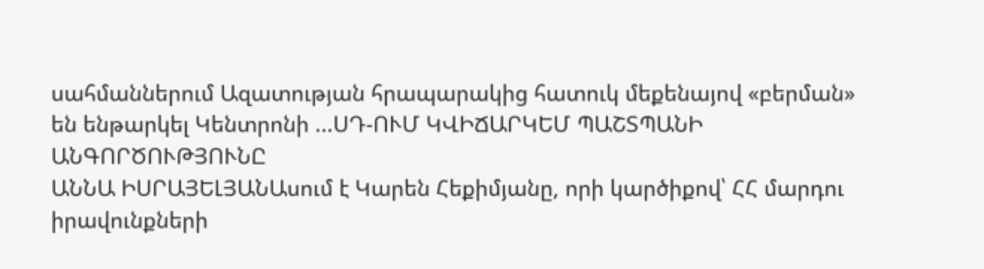սահմաններում Ազատության հրապարակից հատուկ մեքենայով «բերման» են ենթարկել Կենտրոնի ...ՍԴ-ՈՒՄ ԿՎԻՃԱՐԿԵՄ ՊԱՇՏՊԱՆԻ ԱՆԳՈՐԾՈՒԹՅՈՒՆԸ
ԱՆՆԱ ԻՍՐԱՅԵԼՅԱՆԱսում է Կարեն Հեքիմյանը, որի կարծիքով՝ ՀՀ մարդու իրավունքների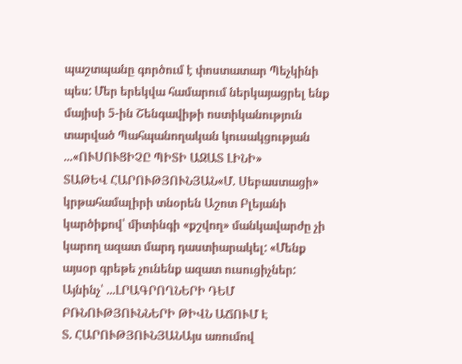պաշտպանը գործում է փոստատար Պեչկինի պես: Մեր երեկվա համարում ներկայացրել ենք մայիսի 5-ին Շենգավիթի ոստիկանություն տարված Պահպանողական կուսակցության ...«ՈՒՍՈՒՑԻՉԸ ՊԻՏԻ ԱԶԱՏ ԼԻՆԻ»
ՏԱԹԵՎ ՀԱՐՈՒԹՅՈՒՆՅԱՆ«Մ. Սեբաստացի» կրթահամալիրի տնօրեն Աշոտ Բլեյանի կարծիքով՝ միտինգի «քշվող» մանկավարժը չի կարող ազատ մարդ դաստիարակել: «Մենք այսօր գրեթե չունենք ազատ ուսուցիչներ: Այնինչ՝ ...ԼՐԱԳՐՈՂՆԵՐԻ ԴԵՄ ԲՌՆՈՒԹՅՈՒՆՆԵՐԻ ԹԻՎՆ ԱՃՈՒՄ Է
Տ. ՀԱՐՈՒԹՅՈՒՆՅԱՆԱյս առումով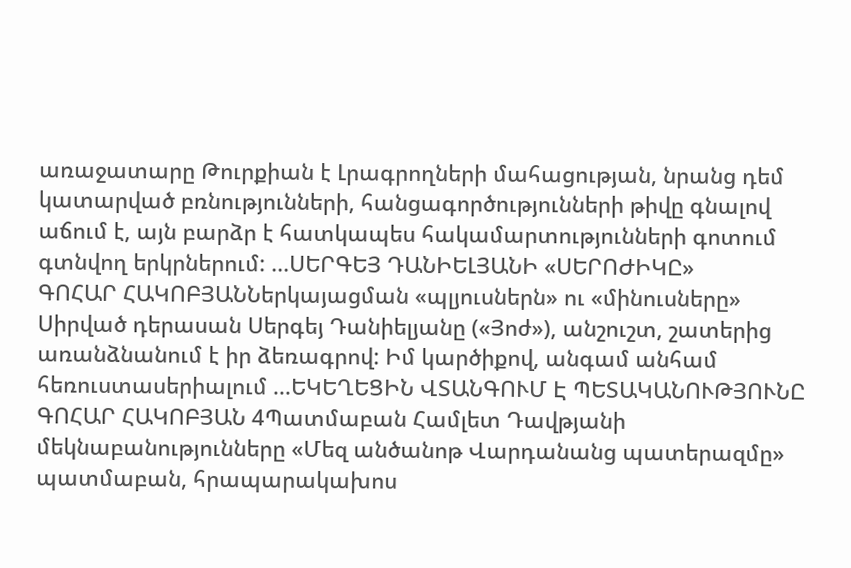առաջատարը Թուրքիան է Լրագրողների մահացության, նրանց դեմ կատարված բռնությունների, հանցագործությունների թիվը գնալով աճում է, այն բարձր է հատկապես հակամարտությունների գոտում գտնվող երկրներում: ...ՍԵՐԳԵՅ ԴԱՆԻԵԼՅԱՆԻ «ՍԵՐՈԺԻԿԸ»
ԳՈՀԱՐ ՀԱԿՈԲՅԱՆՆերկայացման «պլյուսներն» ու «մինուսները» Սիրված դերասան Սերգեյ Դանիելյանը («Յոժ»), անշուշտ, շատերից առանձնանում է իր ձեռագրով: Իմ կարծիքով, անգամ անհամ հեռուստասերիալում ...ԵԿԵՂԵՑԻՆ ՎՏԱՆԳՈՒՄ Է ՊԵՏԱԿԱՆՈՒԹՅՈՒՆԸ
ԳՈՀԱՐ ՀԱԿՈԲՅԱՆ 4Պատմաբան Համլետ Դավթյանի մեկնաբանությունները «Մեզ անծանոթ Վարդանանց պատերազմը» պատմաբան, հրապարակախոս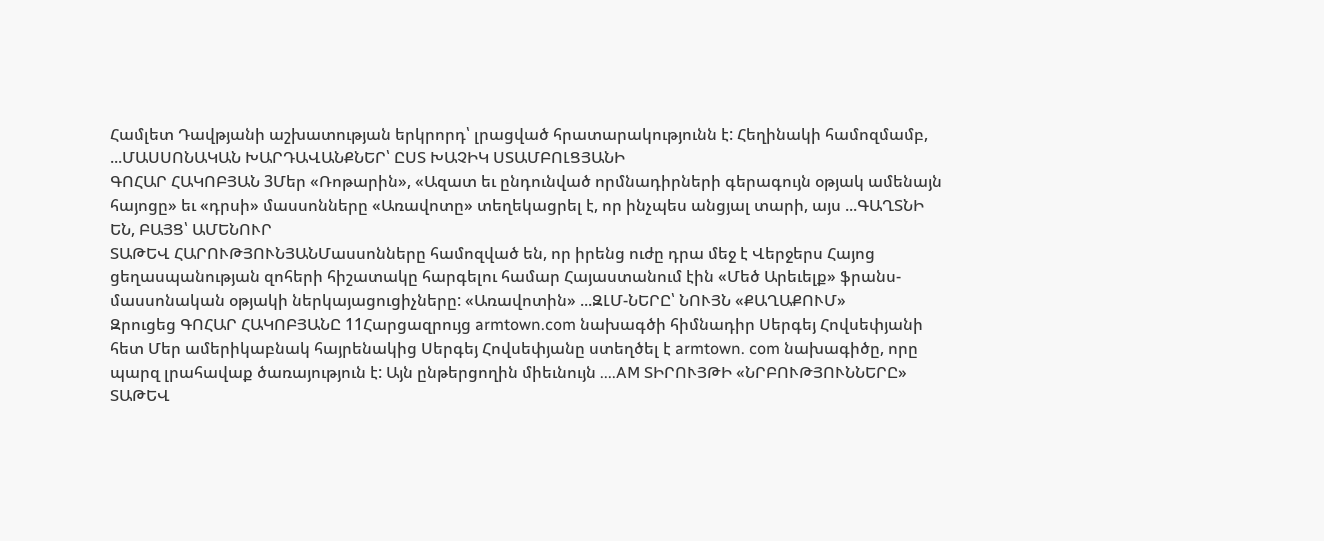Համլետ Դավթյանի աշխատության երկրորդ՝ լրացված հրատարակությունն է: Հեղինակի համոզմամբ, ...ՄԱՍՍՈՆԱԿԱՆ ԽԱՐԴԱՎԱՆՔՆԵՐ՝ ԸՍՏ ԽԱՉԻԿ ՍՏԱՄԲՈԼՑՅԱՆԻ
ԳՈՀԱՐ ՀԱԿՈԲՅԱՆ 3Մեր «Ռոթարին», «Ազատ եւ ընդունված որմնադիրների գերագույն օթյակ ամենայն հայոցը» եւ «դրսի» մասսոնները «Առավոտը» տեղեկացրել է, որ ինչպես անցյալ տարի, այս ...ԳԱՂՏՆԻ ԵՆ, ԲԱՅՑ՝ ԱՄԵՆՈՒՐ
ՏԱԹԵՎ ՀԱՐՈՒԹՅՈՒՆՅԱՆՄասսոնները համոզված են, որ իրենց ուժը դրա մեջ է Վերջերս Հայոց ցեղասպանության զոհերի հիշատակը հարգելու համար Հայաստանում էին «Մեծ Արեւելք» ֆրանս-մասսոնական օթյակի ներկայացուցիչները: «Առավոտին» ...ԶԼՄ-ՆԵՐԸ՝ ՆՈՒՅՆ «ՔԱՂԱՔՈՒՄ»
Զրուցեց ԳՈՀԱՐ ՀԱԿՈԲՅԱՆԸ 11Հարցազրույց armtown.com նախագծի հիմնադիր Սերգեյ Հովսեփյանի հետ Մեր ամերիկաբնակ հայրենակից Սերգեյ Հովսեփյանը ստեղծել է armtown. com նախագիծը, որը պարզ լրահավաք ծառայություն է: Այն ընթերցողին միեւնույն ....AM ՏԻՐՈՒՅԹԻ «ՆՐԲՈՒԹՅՈՒՆՆԵՐԸ»
ՏԱԹԵՎ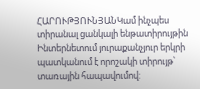ՀԱՐՈՒԹՅՈՒՆՅԱՆԿամ ինչպես տիրանալ ցանկալի ենթատիրույթին Ինտերնետում յուրաքանչյուր երկրի պատկանում է որոշակի տիրույթ՝ տառային հապավումով: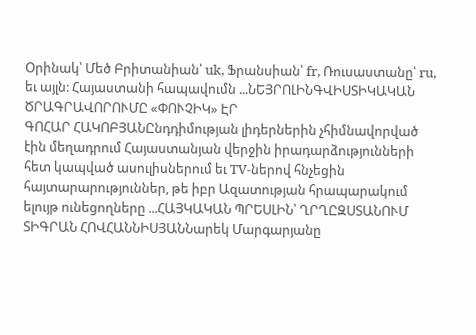Օրինակ՝ Մեծ Բրիտանիան՝ uk, Ֆրանսիան՝ fr, Ռուսաստանը՝ ru, եւ այլն: Հայաստանի հապավումն ...ՆԵՅՐՈԼԻՆԳՎԻՍՏԻԿԱԿԱՆ ԾՐԱԳՐԱՎՈՐՈՒՄԸ «ՓՈՒՉԻԿ» ԷՐ
ԳՈՀԱՐ ՀԱԿՈԲՅԱՆԸնդդիմության լիդերներին չհիմնավորված էին մեղադրում Հայաստանյան վերջին իրադարձությունների հետ կապված ասուլիսներում եւ TV-ներով հնչեցին հայտարարություններ, թե իբր Ազատության հրապարակում ելույթ ունեցողները ...ՀԱՅԿԱԿԱՆ ՊՐԵՍԼԻՆ՝ ՂՐՂԸԶՍՏԱՆՈՒՄ
ՏԻԳՐԱՆ ՀՈՎՀԱՆՆԻՍՅԱՆՆարեկ Մարգարյանը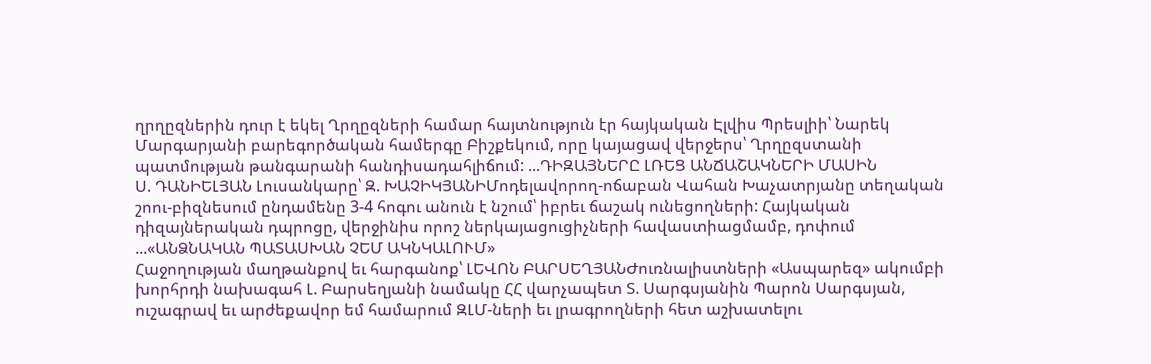ղրղըզներին դուր է եկել Ղրղըզների համար հայտնություն էր հայկական Էլվիս Պրեսլիի՝ Նարեկ Մարգարյանի բարեգործական համերգը Բիշքեկում, որը կայացավ վերջերս՝ Ղրղըզստանի պատմության թանգարանի հանդիսադահլիճում: ...ԴԻԶԱՅՆԵՐԸ ԼՌԵՑ ԱՆՃԱՇԱԿՆԵՐԻ ՄԱՍԻՆ
Ս. ԴԱՆԻԵԼՅԱՆ Լուսանկարը՝ Զ. ԽԱՉԻԿՅԱՆԻՄոդելավորող-ոճաբան Վահան Խաչատրյանը տեղական շոու-բիզնեսում ընդամենը 3-4 հոգու անուն է նշում՝ իբրեւ ճաշակ ունեցողների: Հայկական դիզայներական դպրոցը, վերջինիս որոշ ներկայացուցիչների հավաստիացմամբ, դոփում ...«ԱՆՁՆԱԿԱՆ ՊԱՏԱՍԽԱՆ ՉԵՄ ԱԿՆԿԱԼՈՒՄ»
Հաջողության մաղթանքով եւ հարգանոք՝ ԼԵՎՈՆ ԲԱՐՍԵՂՅԱՆԺուռնալիստների «Ասպարեզ» ակումբի խորհրդի նախագահ Լ. Բարսեղյանի նամակը ՀՀ վարչապետ Տ. Սարգսյանին Պարոն Սարգսյան, ուշագրավ եւ արժեքավոր եմ համարում ԶԼՄ-ների եւ լրագրողների հետ աշխատելու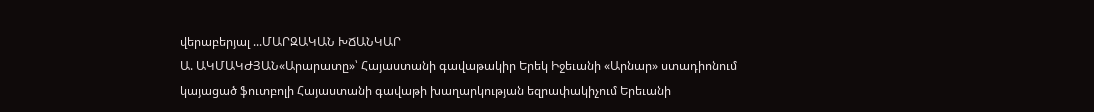վերաբերյալ ...ՄԱՐԶԱԿԱՆ ԽՃԱՆԿԱՐ
Ա. ԱԿՄԱԿԺՅԱՆ«Արարատը»՝ Հայաստանի գավաթակիր Երեկ Իջեւանի «Արնար» ստադիոնում կայացած ֆուտբոլի Հայաստանի գավաթի խաղարկության եզրափակիչում Երեւանի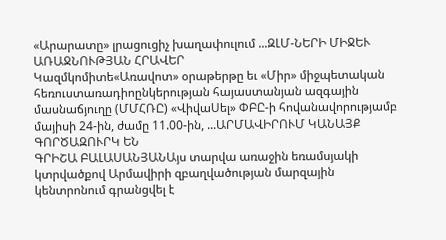«Արարատը» լրացուցիչ խաղափուլում ...ԶԼՄ-ՆԵՐԻ ՄԻՋԵՒ ԱՌԱՋՆՈՒԹՅԱՆ ՀՐԱՎԵՐ
Կազմկոմիտե«Առավոտ» օրաթերթը եւ «Միր» միջպետական հեռուստառադիոընկերության հայաստանյան ազգային մասնաճյուղը (ՄՄՀՌԸ) «ՎիվաՍել» ՓԲԸ-ի հովանավորությամբ մայիսի 24-ին, ժամը 11.00-ին, ...ԱՐՄԱՎԻՐՈՒՄ ԿԱՆԱՅՔ ԳՈՐԾԱԶՈՒՐԿ ԵՆ
ԳՐԻՇԱ ԲԱԼԱՍԱՆՅԱՆԱյս տարվա առաջին եռամսյակի կտրվածքով Արմավիրի զբաղվածության մարզային կենտրոնում գրանցվել է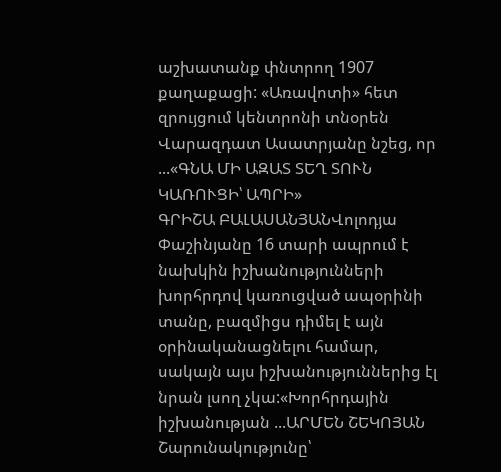աշխատանք փնտրող 1907 քաղաքացի: «Առավոտի» հետ զրույցում կենտրոնի տնօրեն Վարազդատ Ասատրյանը նշեց, որ ...«ԳՆԱ ՄԻ ԱԶԱՏ ՏԵՂ ՏՈՒՆ ԿԱՌՈՒՑԻ՝ ԱՊՐԻ»
ԳՐԻՇԱ ԲԱԼԱՍԱՆՅԱՆՎոլոդյա Փաշինյանը 16 տարի ապրում է նախկին իշխանությունների խորհրդով կառուցված ապօրինի տանը, բազմիցս դիմել է այն օրինականացնելու համար, սակայն այս իշխանություններից էլ նրան լսող չկա:«Խորհրդային իշխանության ...ԱՐՄԵՆ ՇԵԿՈՅԱՆ
Շարունակությունը՝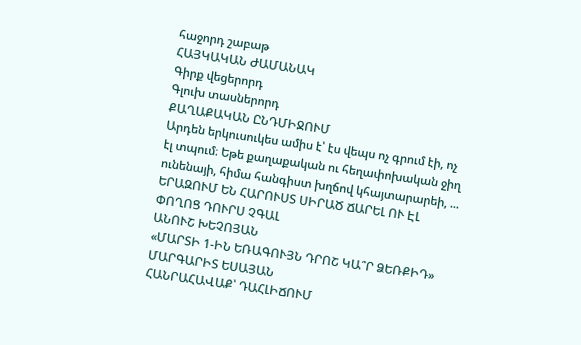հաջորդ շաբաթ
ՀԱՅԿԱԿԱՆ ԺԱՄԱՆԱԿ
Գիրք վեցերորդ
Գլուխ տասներորդ
ՔԱՂԱՔԱԿԱՆ ԸՆԴՄԻՋՈՒՄ
Արդեն երկուսուկես ամիս է՝ էս վեպս ոչ գրում էի, ոչ էլ տպում։ Եթե քաղաքական ու հեղափոխական ջիղ ունենայի, հիմա հանգիստ խղճով կհայտարարեի, ...
ԵՐԱԶՈՒՄ ԵՆ ՀԱՐՈՒՍՏ ՍԻՐԱԾ ՃԱՐԵԼ ՈՒ ԷԼ ՓՈՂՈՑ ԴՈՒՐՍ ՉԳԱԼ
ԱՆՈՒՇ ԽԵՉՈՅԱՆ
«ՄԱՐՏԻ 1-ԻՆ ԵՌԱԳՈՒՅՆ ԴՐՈՇ ԿԱ՞Ր ՁԵՌՔԻԴ»
ՄԱՐԳԱՐԻՏ ԵՍԱՅԱՆ
ՀԱՆՐԱՀԱՎԱՔ՝ ԴԱՀԼԻՃՈՒՄ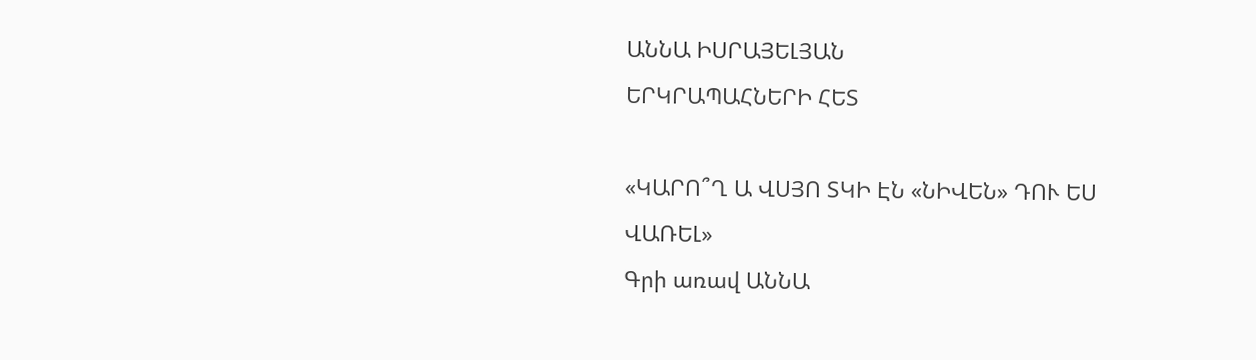ԱՆՆԱ ԻՍՐԱՅԵԼՅԱՆ
ԵՐԿՐԱՊԱՀՆԵՐԻ ՀԵՏ

«ԿԱՐՈ՞Ղ Ա ՎՍՅՈ ՏԿԻ ԷՆ «ՆԻՎԵՆ» ԴՈՒ ԵՍ ՎԱՌԵԼ»
Գրի առավ ԱՆՆԱ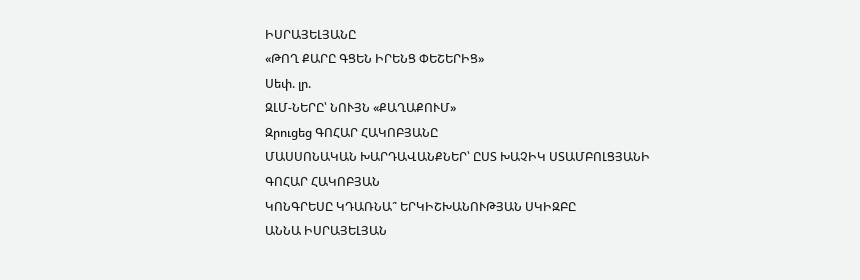ԻՍՐԱՅԵԼՅԱՆԸ
«ԹՈՂ ՔԱՐԸ ԳՑԵՆ ԻՐԵՆՑ ՓԵՇԵՐԻՑ»
Սեփ. լր.
ԶԼՄ-ՆԵՐԸ՝ ՆՈՒՅՆ «ՔԱՂԱՔՈՒՄ»
Զրուցեց ԳՈՀԱՐ ՀԱԿՈԲՅԱՆԸ
ՄԱՍՍՈՆԱԿԱՆ ԽԱՐԴԱՎԱՆՔՆԵՐ՝ ԸՍՏ ԽԱՉԻԿ ՍՏԱՄԲՈԼՑՅԱՆԻ
ԳՈՀԱՐ ՀԱԿՈԲՅԱՆ
ԿՈՆԳՐԵՍԸ ԿԴԱՌՆԱ՞ ԵՐԿԻՇԽԱՆՈՒԹՅԱՆ ՍԿԻԶԲԸ
ԱՆՆԱ ԻՍՐԱՅԵԼՅԱՆ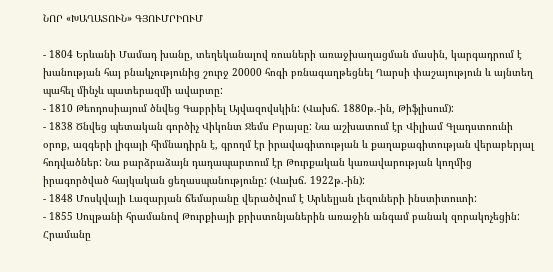ՆՈՐ «ԽԱՂԱՏՈՒՆ» ԳՅՈՒՄՐԻՈՒՄ

- 1804 Երևանի Մամադ խանը, տեղեկանալով ռուսների առաջխաղացման մասին, կարգադրում է խանության հայ բնակչությունից շուրջ 20000 հոգի բռնագաղթեցնել Ղարսի փաշայություն և այնտեղ պահել մինչև պատերազմի ավարտը:
- 1810 Թեոդոսիայում ծնվեց Գաբրիել Այվազովսկին: (Վախճ. 1880թ.-ին, Թիֆլիսում):
- 1838 Ծնվեց պետական գործիչ Վիկոնտ Ջեմս Բրայսը: Նա աշխատում էր Վիլիամ Գլադստոունի օրոք, ազգերի լիգայի հիմնադիրն է, գրողմ էր իրավագիտության և քաղաքագիտության վերաբերյալ հոդվածներ: Նա բարձրաձայն դադապարտում էր Թուրքական կառավարության կողմից իրագործված հայկական ցեղասպանությունը: (Վախճ. 1922թ.-ին):
- 1848 Մոսկվայի Լազարյան ճեմարանը վերածվում է Արևելյան լեզուների ինստիտուտի:
- 1855 Սուլթանի հրամանով Թուրքիայի քրիստոնյաներին առաջին անգամ բանակ զորակոչեցին: Հրամանը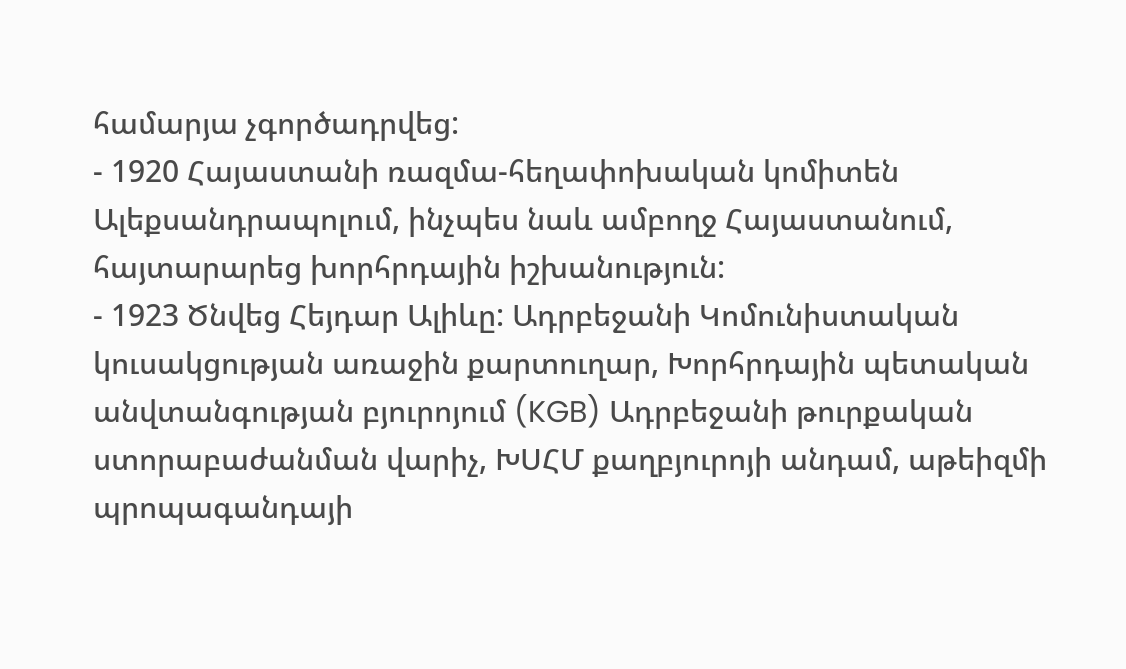համարյա չգործադրվեց:
- 1920 Հայաստանի ռազմա-հեղափոխական կոմիտեն Ալեքսանդրապոլում, ինչպես նաև ամբողջ Հայաստանում, հայտարարեց խորհրդային իշխանություն:
- 1923 Ծնվեց Հեյդար Ալիևը: Ադրբեջանի Կոմունիստական կուսակցության առաջին քարտուղար, Խորհրդային պետական անվտանգության բյուրոյում (KGB) Ադրբեջանի թուրքական ստորաբաժանման վարիչ, ԽՍՀՄ քաղբյուրոյի անդամ, աթեիզմի պրոպագանդայի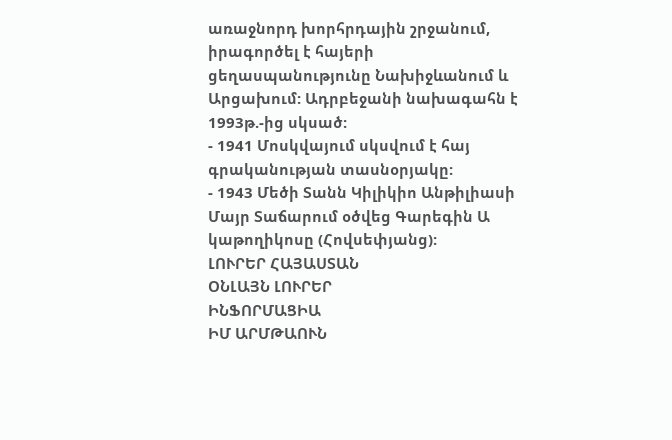առաջնորդ խորհրդային շրջանում, իրագործել է հայերի ցեղասպանությունը Նախիջևանում և Արցախում: Ադրբեջանի նախագահն է 1993թ.-ից սկսած:
- 1941 Մոսկվայում սկսվում է հայ գրականության տասնօրյակը:
- 1943 Մեծի Տանն Կիլիկիո Անթիլիասի Մայր Տաճարում օծվեց Գարեգին Ա կաթողիկոսը (Հովսեփյանց):
ԼՈՒՐԵՐ ՀԱՅԱՍՏԱՆ
ՕՆԼԱՅՆ ԼՈՒՐԵՐ
ԻՆՖՈՐՄԱՑԻԱ
ԻՄ ԱՐՄԹԱՈՒՆ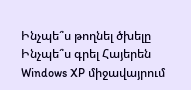Ինչպե՞ս թողնել ծխելը
Ինչպե՞ս գրել Հայերեն Windows XP միջավայրում